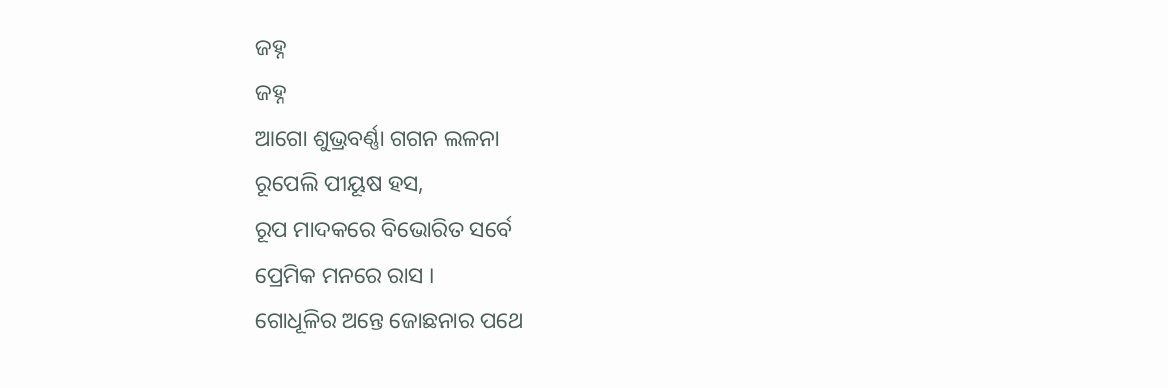ଜହ୍ନ
ଜହ୍ନ
ଆଗୋ ଶୁଭ୍ରବର୍ଣ୍ଣା ଗଗନ ଲଳନା
ରୂପେଲି ପୀୟୂଷ ହସ,
ରୂପ ମାଦକରେ ବିଭୋରିତ ସର୍ବେ
ପ୍ରେମିକ ମନରେ ରାସ ।
ଗୋଧୂଳିର ଅନ୍ତେ ଜୋଛନାର ପଥେ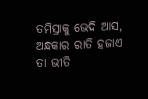ତମିସ୍ରାକୁ ଭେଦି ଆସ,
ଅନ୍ଧକାର ରାତି ହଜାଏ ତା ଭୀତି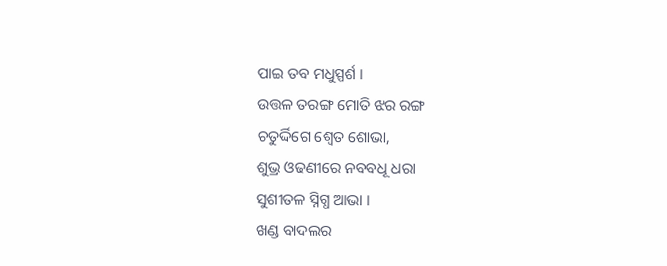ପାଇ ତବ ମଧୁସ୍ପର୍ଶ ।
ଉତ୍ତଳ ତରଙ୍ଗ ମୋତି ଝର ରଙ୍ଗ
ଚତୁର୍ଦ୍ଦିଗେ ଶ୍ଵେତ ଶୋଭା,
ଶୁଭ୍ର ଓଢଣୀରେ ନବବଧୂ ଧରା
ସୁଶୀତଳ ସ୍ନିଗ୍ଧ ଆଭା ।
ଖଣ୍ଡ ବାଦଲର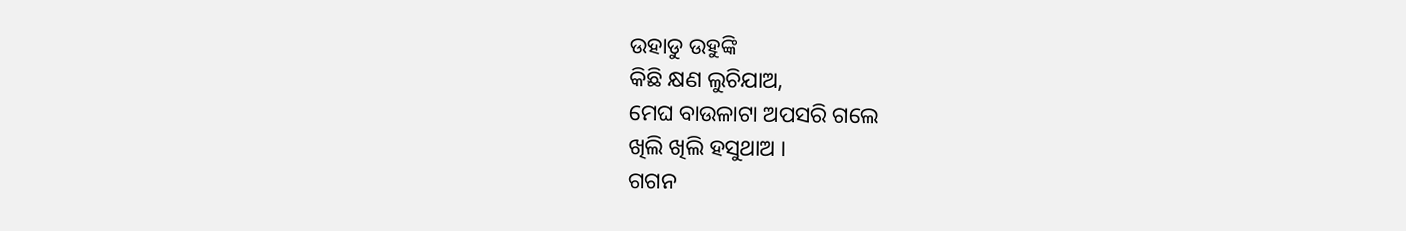ଉହାଡୁ ଉହୁଙ୍କି
କିଛି କ୍ଷଣ ଲୁଚିଯାଅ,
ମେଘ ବାଉଳାଟା ଅପସରି ଗଲେ
ଖିଲି ଖିଲି ହସୁଥାଅ ।
ଗଗନ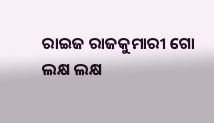ରାଇଜ ରାଜକୁମାରୀ ଗୋ
ଲକ୍ଷ ଲକ୍ଷ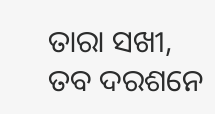ତାରା ସଖୀ,
ତବ ଦରଶନେ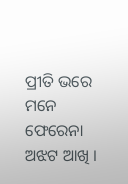ପ୍ରୀତି ଭରେ ମନେ
ଫେରେନା ଅଝଟ ଆଖି ।